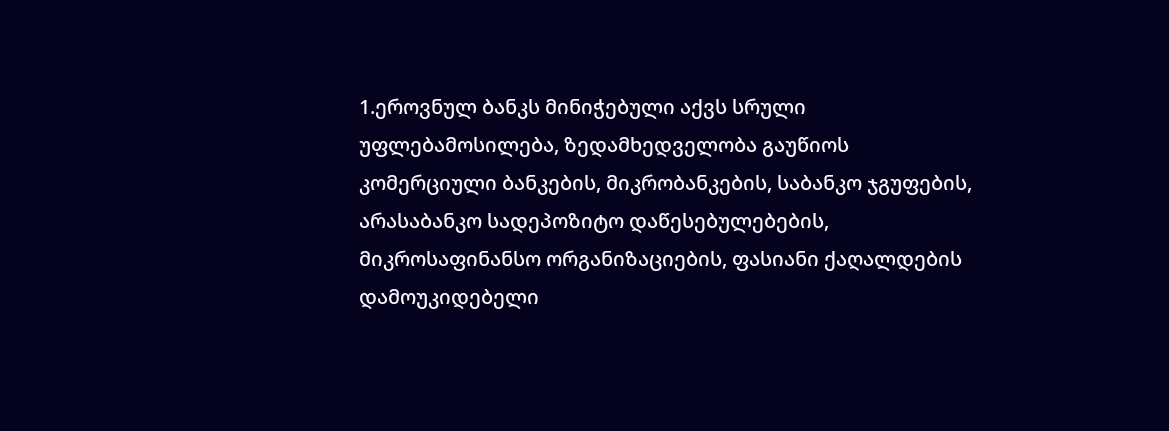1.ეროვნულ ბანკს მინიჭებული აქვს სრული უფლებამოსილება, ზედამხედველობა გაუწიოს კომერციული ბანკების, მიკრობანკების, საბანკო ჯგუფების, არასაბანკო სადეპოზიტო დაწესებულებების, მიკროსაფინანსო ორგანიზაციების, ფასიანი ქაღალდების დამოუკიდებელი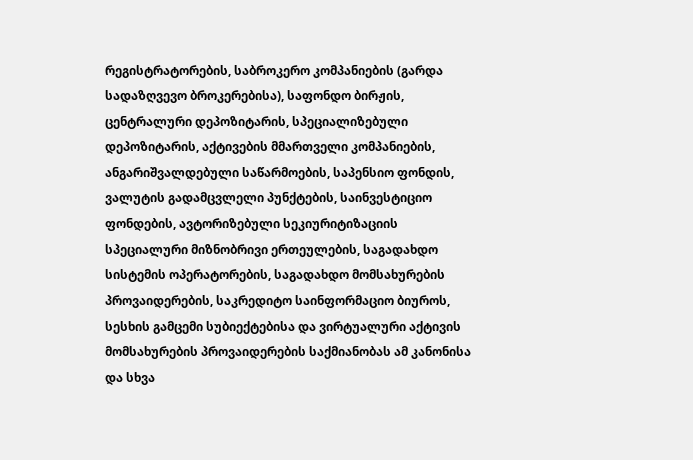რეგისტრატორების, საბროკერო კომპანიების (გარდა სადაზღვევო ბროკერებისა), საფონდო ბირჟის, ცენტრალური დეპოზიტარის, სპეციალიზებული დეპოზიტარის, აქტივების მმართველი კომპანიების, ანგარიშვალდებული საწარმოების, საპენსიო ფონდის, ვალუტის გადამცვლელი პუნქტების, საინვესტიციო ფონდების, ავტორიზებული სეკიურიტიზაციის სპეციალური მიზნობრივი ერთეულების, საგადახდო სისტემის ოპერატორების, საგადახდო მომსახურების პროვაიდერების, საკრედიტო საინფორმაციო ბიუროს, სესხის გამცემი სუბიექტებისა და ვირტუალური აქტივის მომსახურების პროვაიდერების საქმიანობას ამ კანონისა და სხვა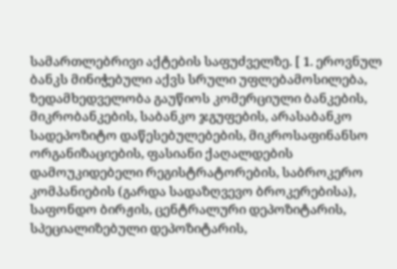სამართლებრივი აქტების საფუძველზე. [ 1. ეროვნულ ბანკს მინიჭებული აქვს სრული უფლებამოსილება, ზედამხედველობა გაუწიოს კომერციული ბანკების, მიკრობანკების, საბანკო ჯგუფების, არასაბანკო სადეპოზიტო დაწესებულებების, მიკროსაფინანსო ორგანიზაციების, ფასიანი ქაღალდების დამოუკიდებელი რეგისტრატორების, საბროკერო კომპანიების (გარდა სადაზღვევო ბროკერებისა), საფონდო ბირჟის, ცენტრალური დეპოზიტარის, სპეციალიზებული დეპოზიტარის,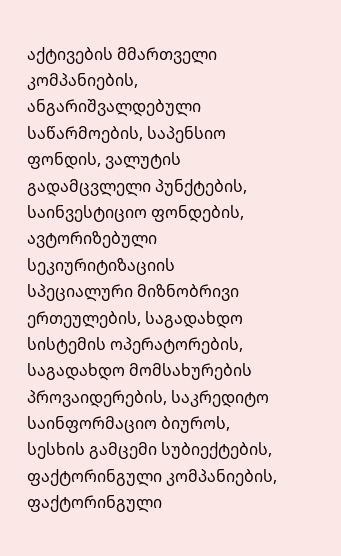აქტივების მმართველი კომპანიების, ანგარიშვალდებული საწარმოების, საპენსიო ფონდის, ვალუტის გადამცვლელი პუნქტების, საინვესტიციო ფონდების, ავტორიზებული სეკიურიტიზაციის სპეციალური მიზნობრივი ერთეულების, საგადახდო სისტემის ოპერატორების, საგადახდო მომსახურების პროვაიდერების, საკრედიტო საინფორმაციო ბიუროს, სესხის გამცემი სუბიექტების, ფაქტორინგული კომპანიების, ფაქტორინგული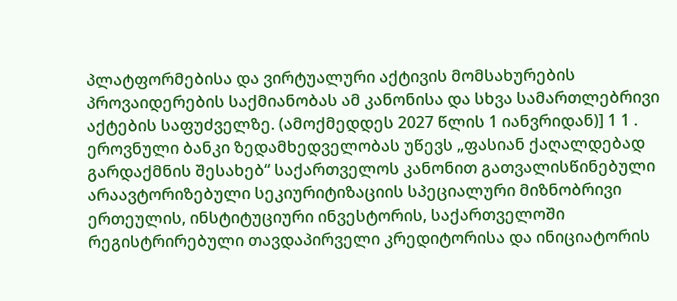პლატფორმებისა და ვირტუალური აქტივის მომსახურების პროვაიდერების საქმიანობას ამ კანონისა და სხვა სამართლებრივი აქტების საფუძველზე. (ამოქმედდეს 2027 წლის 1 იანვრიდან)] 1 1 . ეროვნული ბანკი ზედამხედველობას უწევს „ფასიან ქაღალდებად გარდაქმნის შესახებ“ საქართველოს კანონით გათვალისწინებული არაავტორიზებული სეკიურიტიზაციის სპეციალური მიზნობრივი ერთეულის, ინსტიტუციური ინვესტორის, საქართველოში რეგისტრირებული თავდაპირველი კრედიტორისა და ინიციატორის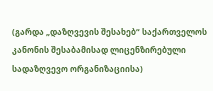(გარდა „დაზღვევის შესახებ“ საქართველოს კანონის შესაბამისად ლიცენზირებული სადაზღვევო ორგანიზაციისა)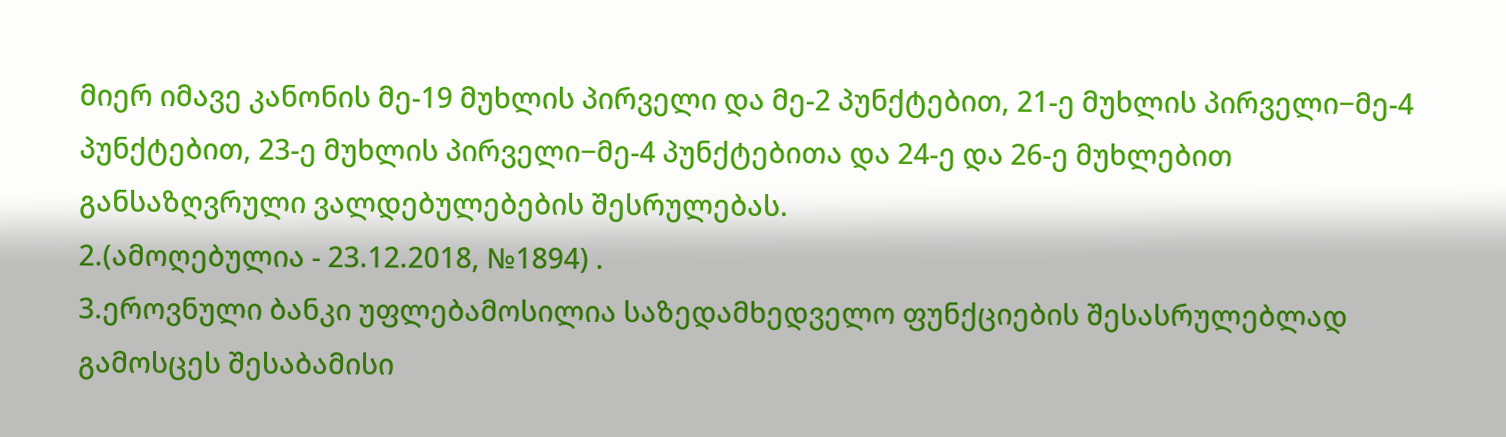მიერ იმავე კანონის მე-19 მუხლის პირველი და მე-2 პუნქტებით, 21-ე მუხლის პირველი−მე-4 პუნქტებით, 23-ე მუხლის პირველი−მე-4 პუნქტებითა და 24-ე და 26-ე მუხლებით განსაზღვრული ვალდებულებების შესრულებას.
2.(ამოღებულია - 23.12.2018, №1894) .
3.ეროვნული ბანკი უფლებამოსილია საზედამხედველო ფუნქციების შესასრულებლად გამოსცეს შესაბამისი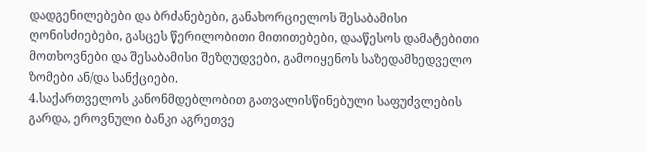დადგენილებები და ბრძანებები, განახორციელოს შესაბამისი ღონისძიებები, გასცეს წერილობითი მითითებები, დააწესოს დამატებითი მოთხოვნები და შესაბამისი შეზღუდვები, გამოიყენოს საზედამხედველო ზომები ან/და სანქციები.
4.საქართველოს კანონმდებლობით გათვალისწინებული საფუძვლების გარდა, ეროვნული ბანკი აგრეთვე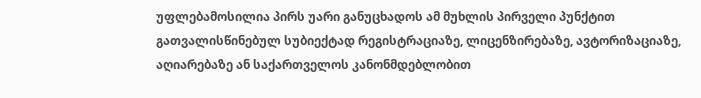უფლებამოსილია პირს უარი განუცხადოს ამ მუხლის პირველი პუნქტით გათვალისწინებულ სუბიექტად რეგისტრაციაზე, ლიცენზირებაზე, ავტორიზაციაზე, აღიარებაზე ან საქართველოს კანონმდებლობით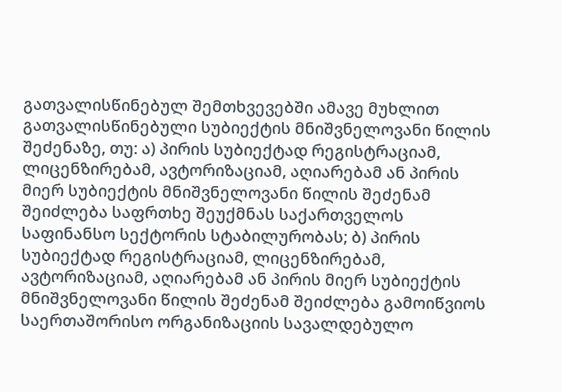გათვალისწინებულ შემთხვევებში ამავე მუხლით გათვალისწინებული სუბიექტის მნიშვნელოვანი წილის შეძენაზე, თუ: ა) პირის სუბიექტად რეგისტრაციამ, ლიცენზირებამ, ავტორიზაციამ, აღიარებამ ან პირის მიერ სუბიექტის მნიშვნელოვანი წილის შეძენამ შეიძლება საფრთხე შეუქმნას საქართველოს საფინანსო სექტორის სტაბილურობას; ბ) პირის სუბიექტად რეგისტრაციამ, ლიცენზირებამ, ავტორიზაციამ, აღიარებამ ან პირის მიერ სუბიექტის მნიშვნელოვანი წილის შეძენამ შეიძლება გამოიწვიოს საერთაშორისო ორგანიზაციის სავალდებულო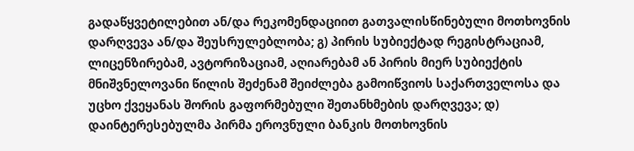გადაწყვეტილებით ან/და რეკომენდაციით გათვალისწინებული მოთხოვნის დარღვევა ან/და შეუსრულებლობა; გ) პირის სუბიექტად რეგისტრაციამ, ლიცენზირებამ, ავტორიზაციამ, აღიარებამ ან პირის მიერ სუბიექტის მნიშვნელოვანი წილის შეძენამ შეიძლება გამოიწვიოს საქართველოსა და უცხო ქვეყანას შორის გაფორმებული შეთანხმების დარღვევა; დ) დაინტერესებულმა პირმა ეროვნული ბანკის მოთხოვნის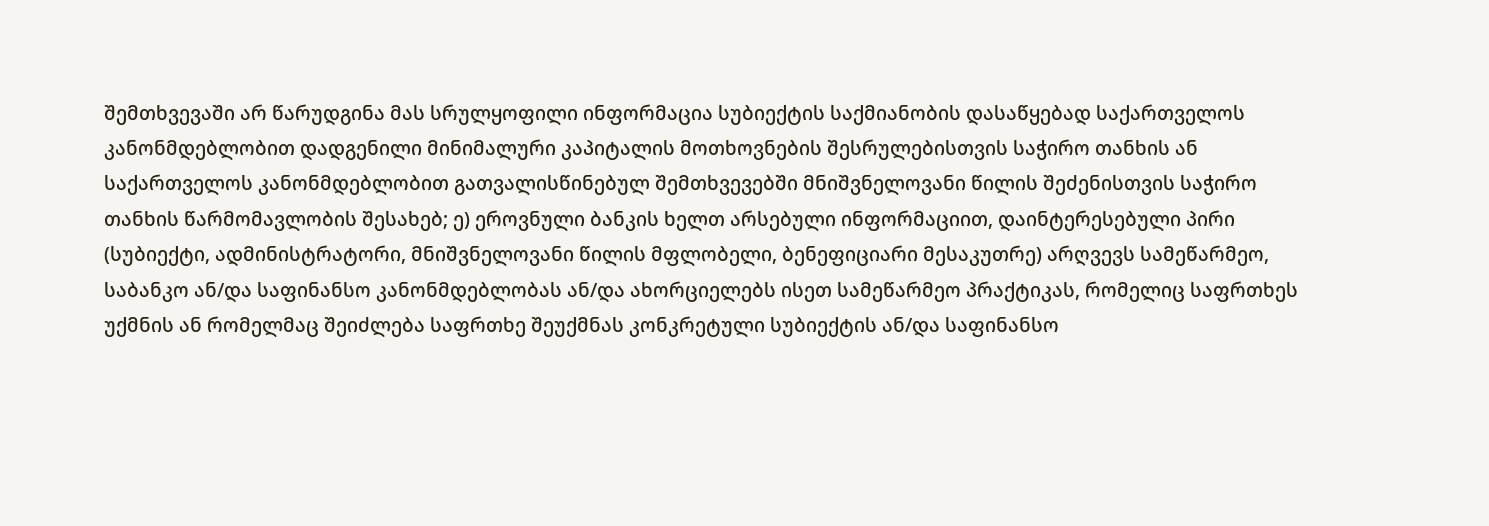შემთხვევაში არ წარუდგინა მას სრულყოფილი ინფორმაცია სუბიექტის საქმიანობის დასაწყებად საქართველოს კანონმდებლობით დადგენილი მინიმალური კაპიტალის მოთხოვნების შესრულებისთვის საჭირო თანხის ან საქართველოს კანონმდებლობით გათვალისწინებულ შემთხვევებში მნიშვნელოვანი წილის შეძენისთვის საჭირო თანხის წარმომავლობის შესახებ; ე) ეროვნული ბანკის ხელთ არსებული ინფორმაციით, დაინტერესებული პირი (სუბიექტი, ადმინისტრატორი, მნიშვნელოვანი წილის მფლობელი, ბენეფიციარი მესაკუთრე) არღვევს სამეწარმეო, საბანკო ან/და საფინანსო კანონმდებლობას ან/და ახორციელებს ისეთ სამეწარმეო პრაქტიკას, რომელიც საფრთხეს უქმნის ან რომელმაც შეიძლება საფრთხე შეუქმნას კონკრეტული სუბიექტის ან/და საფინანსო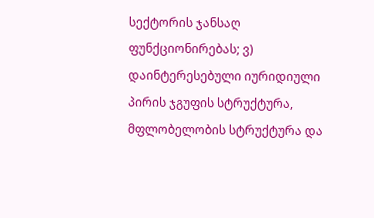სექტორის ჯანსაღ ფუნქციონირებას; ვ) დაინტერესებული იურიდიული პირის ჯგუფის სტრუქტურა, მფლობელობის სტრუქტურა და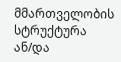მმართველობის სტრუქტურა ან/და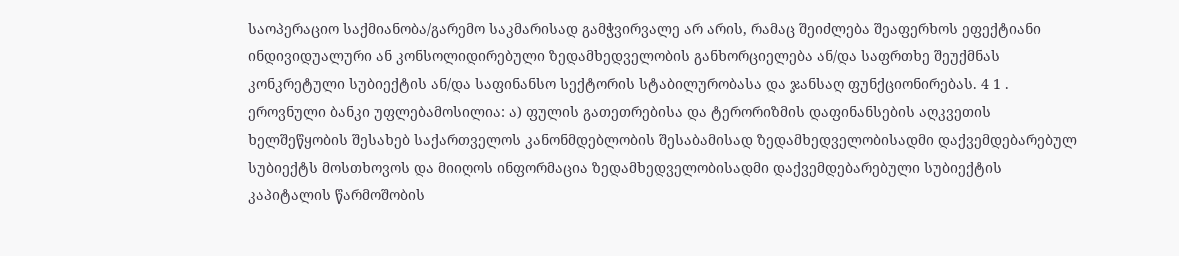საოპერაციო საქმიანობა/გარემო საკმარისად გამჭვირვალე არ არის, რამაც შეიძლება შეაფერხოს ეფექტიანი ინდივიდუალური ან კონსოლიდირებული ზედამხედველობის განხორციელება ან/და საფრთხე შეუქმნას კონკრეტული სუბიექტის ან/და საფინანსო სექტორის სტაბილურობასა და ჯანსაღ ფუნქციონირებას. 4 1 . ეროვნული ბანკი უფლებამოსილია: ა) ფულის გათეთრებისა და ტერორიზმის დაფინანსების აღკვეთის ხელშეწყობის შესახებ საქართველოს კანონმდებლობის შესაბამისად ზედამხედველობისადმი დაქვემდებარებულ სუბიექტს მოსთხოვოს და მიიღოს ინფორმაცია ზედამხედველობისადმი დაქვემდებარებული სუბიექტის კაპიტალის წარმოშობის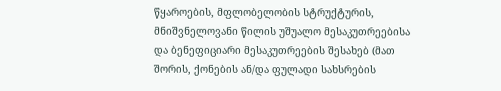წყაროების, მფლობელობის სტრუქტურის, მნიშვნელოვანი წილის უშუალო მესაკუთრეებისა და ბენეფიციარი მესაკუთრეების შესახებ (მათ შორის, ქონების ან/და ფულადი სახსრების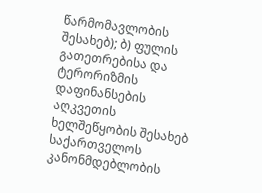წარმომავლობის შესახებ); ბ) ფულის გათეთრებისა და ტერორიზმის დაფინანსების აღკვეთის ხელშეწყობის შესახებ საქართველოს კანონმდებლობის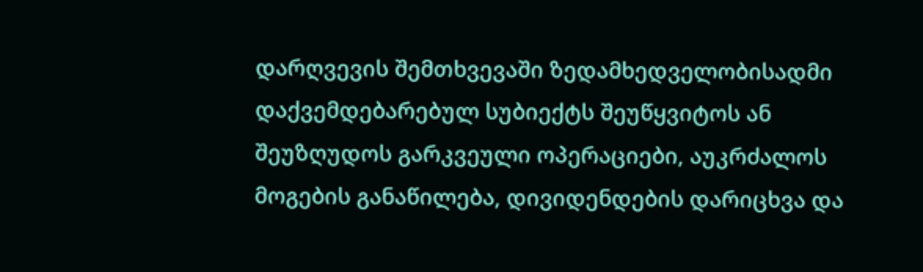დარღვევის შემთხვევაში ზედამხედველობისადმი დაქვემდებარებულ სუბიექტს შეუწყვიტოს ან შეუზღუდოს გარკვეული ოპერაციები, აუკრძალოს მოგების განაწილება, დივიდენდების დარიცხვა და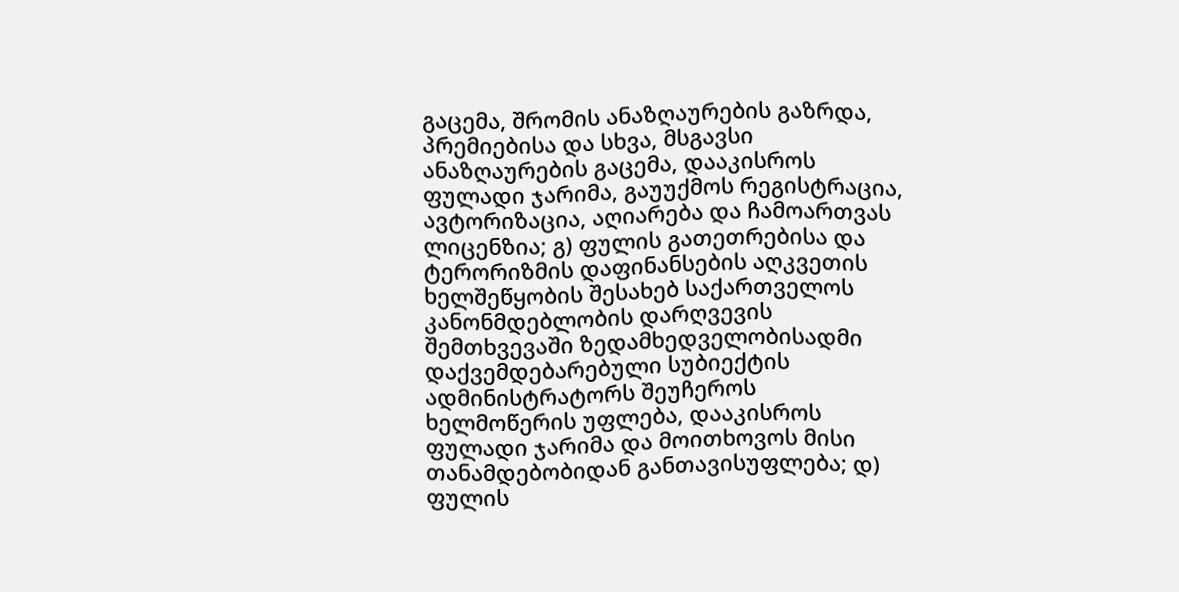გაცემა, შრომის ანაზღაურების გაზრდა, პრემიებისა და სხვა, მსგავსი ანაზღაურების გაცემა, დააკისროს ფულადი ჯარიმა, გაუუქმოს რეგისტრაცია, ავტორიზაცია, აღიარება და ჩამოართვას ლიცენზია; გ) ფულის გათეთრებისა და ტერორიზმის დაფინანსების აღკვეთის ხელშეწყობის შესახებ საქართველოს კანონმდებლობის დარღვევის შემთხვევაში ზედამხედველობისადმი დაქვემდებარებული სუბიექტის ადმინისტრატორს შეუჩეროს ხელმოწერის უფლება, დააკისროს ფულადი ჯარიმა და მოითხოვოს მისი თანამდებობიდან განთავისუფლება; დ) ფულის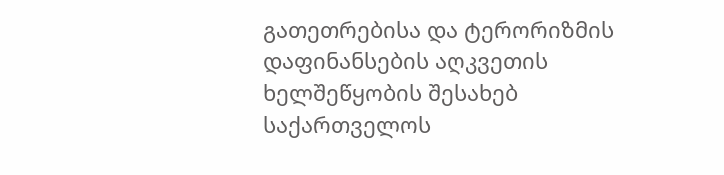გათეთრებისა და ტერორიზმის დაფინანსების აღკვეთის ხელშეწყობის შესახებ საქართველოს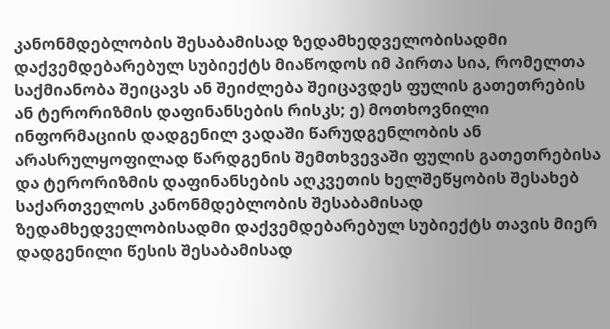კანონმდებლობის შესაბამისად ზედამხედველობისადმი დაქვემდებარებულ სუბიექტს მიაწოდოს იმ პირთა სია, რომელთა საქმიანობა შეიცავს ან შეიძლება შეიცავდეს ფულის გათეთრების ან ტერორიზმის დაფინანსების რისკს; ე) მოთხოვნილი ინფორმაციის დადგენილ ვადაში წარუდგენლობის ან არასრულყოფილად წარდგენის შემთხვევაში ფულის გათეთრებისა და ტერორიზმის დაფინანსების აღკვეთის ხელშეწყობის შესახებ საქართველოს კანონმდებლობის შესაბამისად ზედამხედველობისადმი დაქვემდებარებულ სუბიექტს თავის მიერ დადგენილი წესის შესაბამისად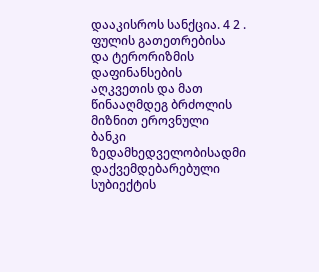დააკისროს სანქცია. 4 2 . ფულის გათეთრებისა და ტერორიზმის დაფინანსების აღკვეთის და მათ წინააღმდეგ ბრძოლის მიზნით ეროვნული ბანკი ზედამხედველობისადმი დაქვემდებარებული სუბიექტის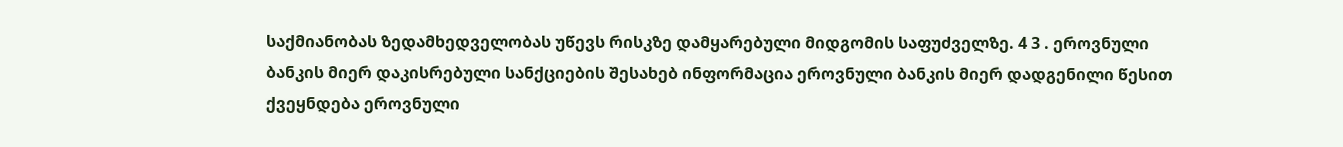საქმიანობას ზედამხედველობას უწევს რისკზე დამყარებული მიდგომის საფუძველზე. 4 3 . ეროვნული ბანკის მიერ დაკისრებული სანქციების შესახებ ინფორმაცია ეროვნული ბანკის მიერ დადგენილი წესით ქვეყნდება ეროვნული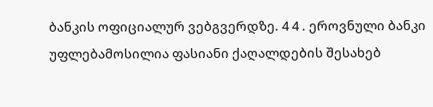ბანკის ოფიციალურ ვებგვერდზე. 4 4 . ეროვნული ბანკი უფლებამოსილია ფასიანი ქაღალდების შესახებ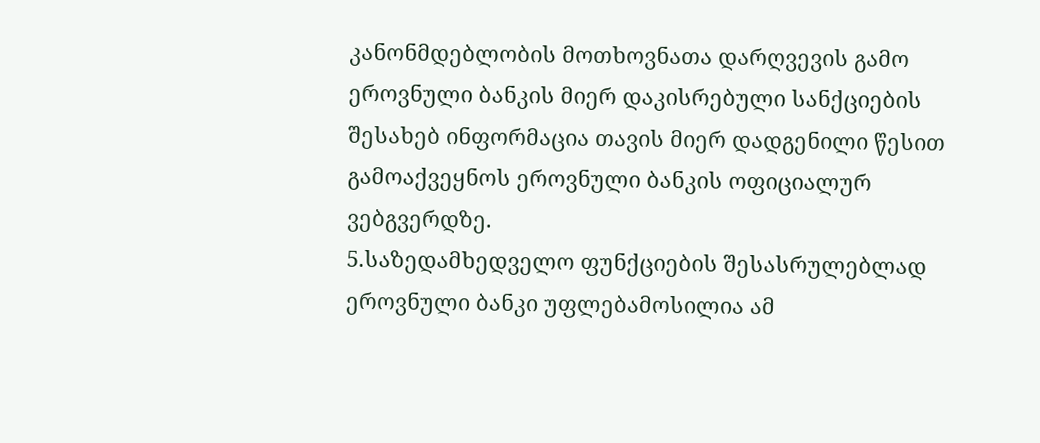კანონმდებლობის მოთხოვნათა დარღვევის გამო ეროვნული ბანკის მიერ დაკისრებული სანქციების შესახებ ინფორმაცია თავის მიერ დადგენილი წესით გამოაქვეყნოს ეროვნული ბანკის ოფიციალურ ვებგვერდზე.
5.საზედამხედველო ფუნქციების შესასრულებლად ეროვნული ბანკი უფლებამოსილია ამ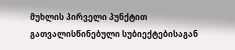მუხლის პირველი პუნქტით გათვალისწინებული სუბიექტებისაგან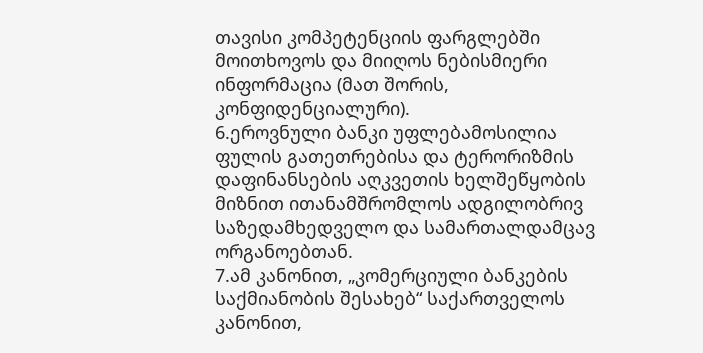თავისი კომპეტენციის ფარგლებში მოითხოვოს და მიიღოს ნებისმიერი ინფორმაცია (მათ შორის, კონფიდენციალური).
6.ეროვნული ბანკი უფლებამოსილია ფულის გათეთრებისა და ტერორიზმის დაფინანსების აღკვეთის ხელშეწყობის მიზნით ითანამშრომლოს ადგილობრივ საზედამხედველო და სამართალდამცავ ორგანოებთან.
7.ამ კანონით, „კომერციული ბანკების საქმიანობის შესახებ“ საქართველოს კანონით,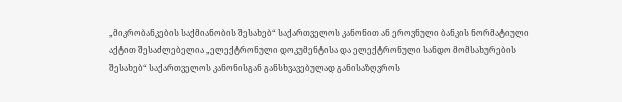„მიკრობანკების საქმიანობის შესახებ“ საქართველოს კანონით ან ეროვნული ბანკის ნორმატიული აქტით შესაძლებელია „ელექტრონული დოკუმენტისა და ელექტრონული სანდო მომსახურების შესახებ“ საქართველოს კანონისგან განსხვავებულად განისაზღვროს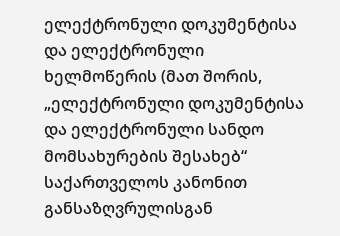ელექტრონული დოკუმენტისა და ელექტრონული ხელმოწერის (მათ შორის, „ელექტრონული დოკუმენტისა და ელექტრონული სანდო მომსახურების შესახებ“ საქართველოს კანონით განსაზღვრულისგან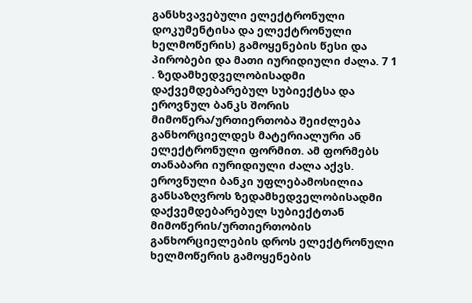განსხვავებული ელექტრონული დოკუმენტისა და ელექტრონული ხელმოწერის) გამოყენების წესი და პირობები და მათი იურიდიული ძალა. 7 1 . ზედამხედველობისადმი დაქვემდებარებულ სუბიექტსა და ეროვნულ ბანკს შორის მიმოწერა/ურთიერთობა შეიძლება განხორციელდეს მატერიალური ან ელექტრონული ფორმით. ამ ფორმებს თანაბარი იურიდიული ძალა აქვს. ეროვნული ბანკი უფლებამოსილია განსაზღვროს ზედამხედველობისადმი დაქვემდებარებულ სუბიექტთან მიმოწერის/ურთიერთობის განხორციელების დროს ელექტრონული ხელმოწერის გამოყენების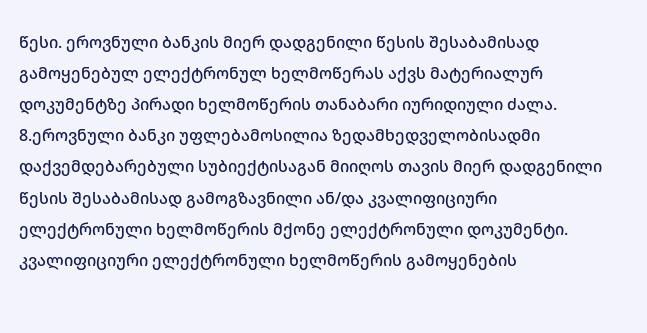წესი. ეროვნული ბანკის მიერ დადგენილი წესის შესაბამისად გამოყენებულ ელექტრონულ ხელმოწერას აქვს მატერიალურ დოკუმენტზე პირადი ხელმოწერის თანაბარი იურიდიული ძალა.
8.ეროვნული ბანკი უფლებამოსილია ზედამხედველობისადმი დაქვემდებარებული სუბიექტისაგან მიიღოს თავის მიერ დადგენილი წესის შესაბამისად გამოგზავნილი ან/და კვალიფიციური ელექტრონული ხელმოწერის მქონე ელექტრონული დოკუმენტი. კვალიფიციური ელექტრონული ხელმოწერის გამოყენების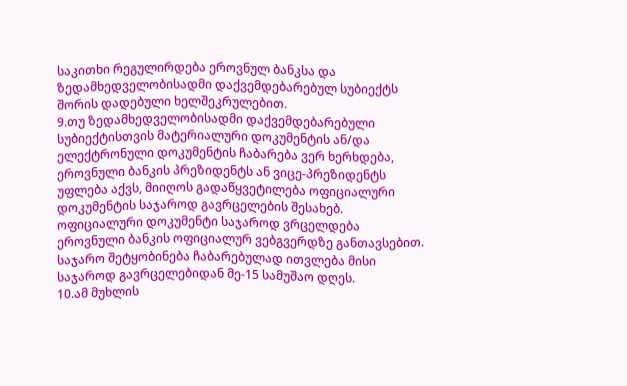საკითხი რეგულირდება ეროვნულ ბანკსა და ზედამხედველობისადმი დაქვემდებარებულ სუბიექტს შორის დადებული ხელშეკრულებით.
9.თუ ზედამხედველობისადმი დაქვემდებარებული სუბიექტისთვის მატერიალური დოკუმენტის ან/და ელექტრონული დოკუმენტის ჩაბარება ვერ ხერხდება, ეროვნული ბანკის პრეზიდენტს ან ვიცე-პრეზიდენტს უფლება აქვს, მიიღოს გადაწყვეტილება ოფიციალური დოკუმენტის საჯაროდ გავრცელების შესახებ. ოფიციალური დოკუმენტი საჯაროდ ვრცელდება ეროვნული ბანკის ოფიციალურ ვებგვერდზე განთავსებით. საჯარო შეტყობინება ჩაბარებულად ითვლება მისი საჯაროდ გავრცელებიდან მე-15 სამუშაო დღეს.
10.ამ მუხლის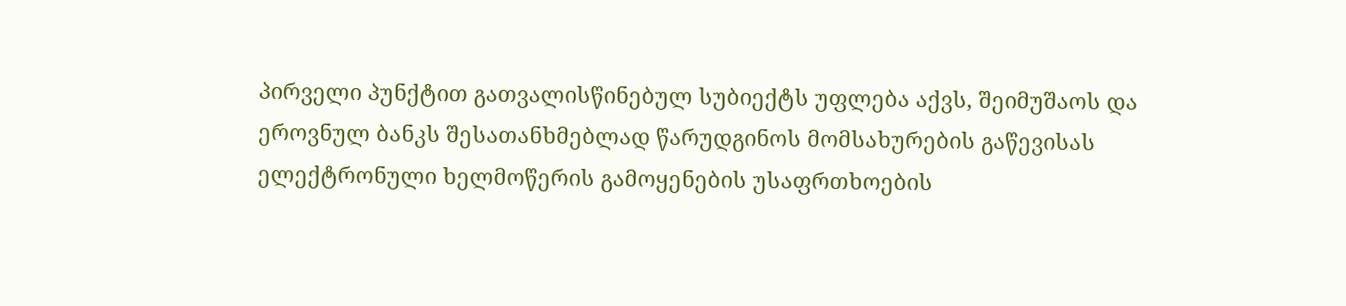პირველი პუნქტით გათვალისწინებულ სუბიექტს უფლება აქვს, შეიმუშაოს და ეროვნულ ბანკს შესათანხმებლად წარუდგინოს მომსახურების გაწევისას ელექტრონული ხელმოწერის გამოყენების უსაფრთხოების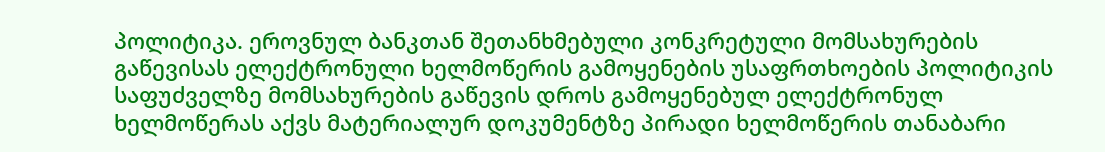პოლიტიკა. ეროვნულ ბანკთან შეთანხმებული კონკრეტული მომსახურების გაწევისას ელექტრონული ხელმოწერის გამოყენების უსაფრთხოების პოლიტიკის საფუძველზე მომსახურების გაწევის დროს გამოყენებულ ელექტრონულ ხელმოწერას აქვს მატერიალურ დოკუმენტზე პირადი ხელმოწერის თანაბარი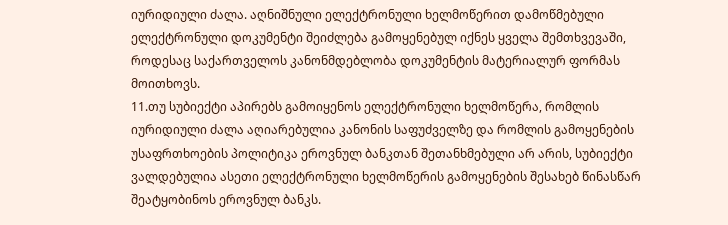იურიდიული ძალა. აღნიშნული ელექტრონული ხელმოწერით დამოწმებული ელექტრონული დოკუმენტი შეიძლება გამოყენებულ იქნეს ყველა შემთხვევაში, როდესაც საქართველოს კანონმდებლობა დოკუმენტის მატერიალურ ფორმას მოითხოვს.
11.თუ სუბიექტი აპირებს გამოიყენოს ელექტრონული ხელმოწერა, რომლის იურიდიული ძალა აღიარებულია კანონის საფუძველზე და რომლის გამოყენების უსაფრთხოების პოლიტიკა ეროვნულ ბანკთან შეთანხმებული არ არის, სუბიექტი ვალდებულია ასეთი ელექტრონული ხელმოწერის გამოყენების შესახებ წინასწარ შეატყობინოს ეროვნულ ბანკს.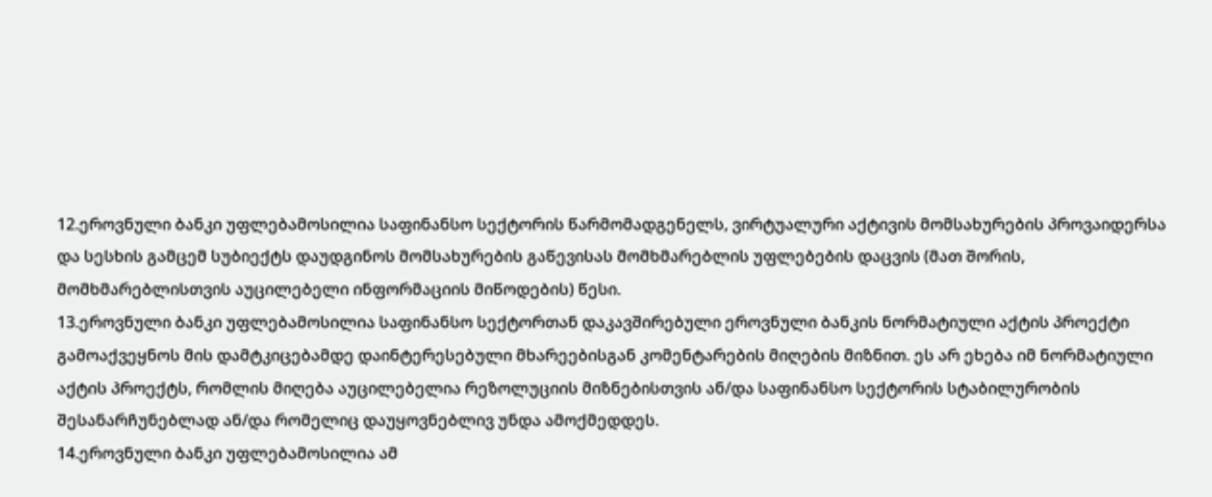12.ეროვნული ბანკი უფლებამოსილია საფინანსო სექტორის წარმომადგენელს, ვირტუალური აქტივის მომსახურების პროვაიდერსა და სესხის გამცემ სუბიექტს დაუდგინოს მომსახურების გაწევისას მომხმარებლის უფლებების დაცვის (მათ შორის, მომხმარებლისთვის აუცილებელი ინფორმაციის მიწოდების) წესი.
13.ეროვნული ბანკი უფლებამოსილია საფინანსო სექტორთან დაკავშირებული ეროვნული ბანკის ნორმატიული აქტის პროექტი გამოაქვეყნოს მის დამტკიცებამდე დაინტერესებული მხარეებისგან კომენტარების მიღების მიზნით. ეს არ ეხება იმ ნორმატიული აქტის პროექტს, რომლის მიღება აუცილებელია რეზოლუციის მიზნებისთვის ან/და საფინანსო სექტორის სტაბილურობის შესანარჩუნებლად ან/და რომელიც დაუყოვნებლივ უნდა ამოქმედდეს.
14.ეროვნული ბანკი უფლებამოსილია ამ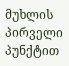მუხლის პირველი პუნქტით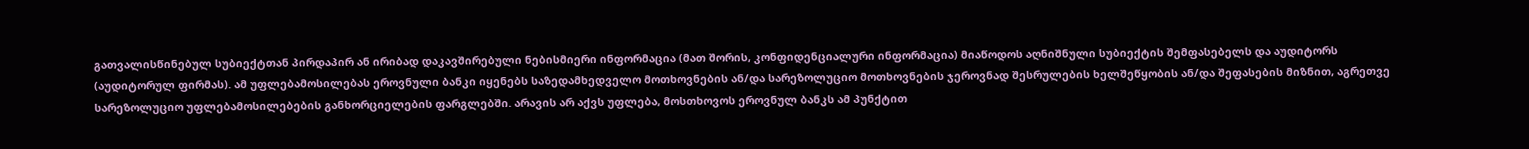გათვალისწინებულ სუბიექტთან პირდაპირ ან ირიბად დაკავშირებული ნებისმიერი ინფორმაცია (მათ შორის, კონფიდენციალური ინფორმაცია) მიაწოდოს აღნიშნული სუბიექტის შემფასებელს და აუდიტორს (აუდიტორულ ფირმას). ამ უფლებამოსილებას ეროვნული ბანკი იყენებს საზედამხედველო მოთხოვნების ან/და სარეზოლუციო მოთხოვნების ჯეროვნად შესრულების ხელშეწყობის ან/და შეფასების მიზნით, აგრეთვე სარეზოლუციო უფლებამოსილებების განხორციელების ფარგლებში. არავის არ აქვს უფლება, მოსთხოვოს ეროვნულ ბანკს ამ პუნქტით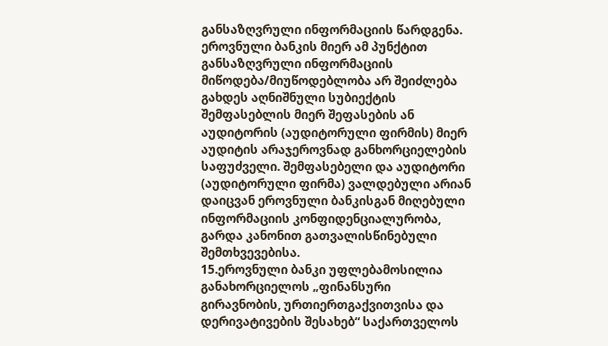განსაზღვრული ინფორმაციის წარდგენა. ეროვნული ბანკის მიერ ამ პუნქტით განსაზღვრული ინფორმაციის მიწოდება/მიუწოდებლობა არ შეიძლება გახდეს აღნიშნული სუბიექტის შემფასებლის მიერ შეფასების ან აუდიტორის (აუდიტორული ფირმის) მიერ აუდიტის არაჯეროვნად განხორციელების საფუძველი. შემფასებელი და აუდიტორი (აუდიტორული ფირმა) ვალდებული არიან დაიცვან ეროვნული ბანკისგან მიღებული ინფორმაციის კონფიდენციალურობა, გარდა კანონით გათვალისწინებული შემთხვევებისა.
15.ეროვნული ბანკი უფლებამოსილია განახორციელოს „ფინანსური გირავნობის, ურთიერთგაქვითვისა და დერივატივების შესახებ“ საქართველოს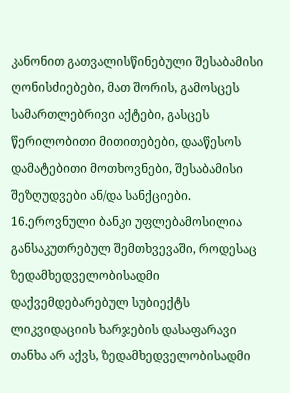კანონით გათვალისწინებული შესაბამისი ღონისძიებები, მათ შორის, გამოსცეს სამართლებრივი აქტები, გასცეს წერილობითი მითითებები, დააწესოს დამატებითი მოთხოვნები, შესაბამისი შეზღუდვები ან/და სანქციები.
16.ეროვნული ბანკი უფლებამოსილია განსაკუთრებულ შემთხვევაში, როდესაც ზედამხედველობისადმი დაქვემდებარებულ სუბიექტს ლიკვიდაციის ხარჯების დასაფარავი თანხა არ აქვს, ზედამხედველობისადმი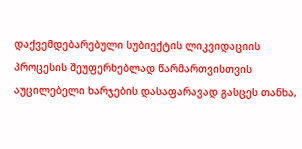დაქვემდებარებული სუბიექტის ლიკვიდაციის პროცესის შეუფერხებლად წარმართვისთვის აუცილებელი ხარჯების დასაფარავად გასცეს თანხა,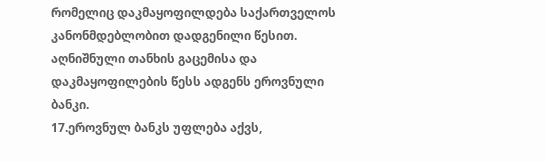რომელიც დაკმაყოფილდება საქართველოს კანონმდებლობით დადგენილი წესით. აღნიშნული თანხის გაცემისა და დაკმაყოფილების წესს ადგენს ეროვნული ბანკი.
17.ეროვნულ ბანკს უფლება აქვს,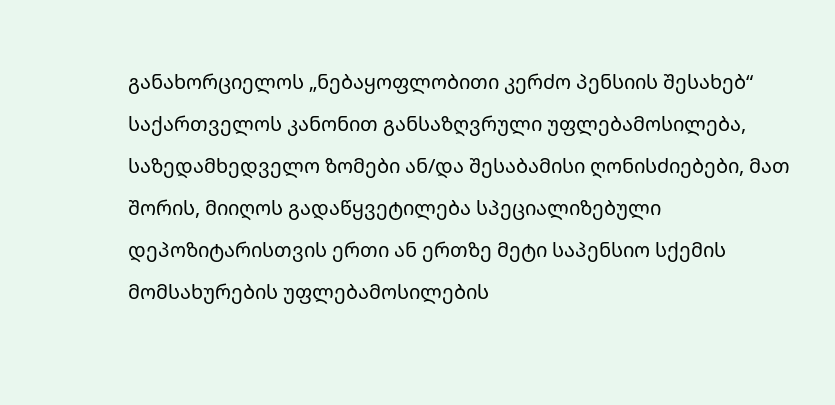განახორციელოს „ნებაყოფლობითი კერძო პენსიის შესახებ“ საქართველოს კანონით განსაზღვრული უფლებამოსილება, საზედამხედველო ზომები ან/და შესაბამისი ღონისძიებები, მათ შორის, მიიღოს გადაწყვეტილება სპეციალიზებული დეპოზიტარისთვის ერთი ან ერთზე მეტი საპენსიო სქემის მომსახურების უფლებამოსილების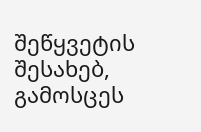შეწყვეტის შესახებ, გამოსცეს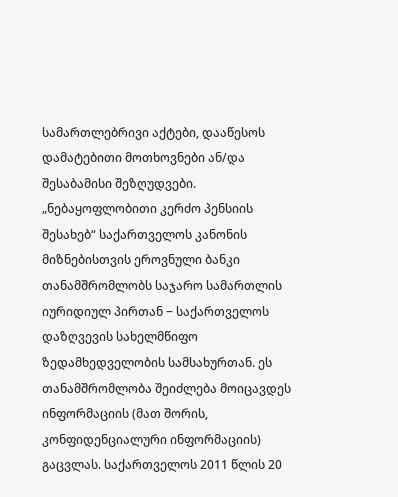სამართლებრივი აქტები, დააწესოს დამატებითი მოთხოვნები ან/და შესაბამისი შეზღუდვები. „ნებაყოფლობითი კერძო პენსიის შესახებ“ საქართველოს კანონის მიზნებისთვის ეროვნული ბანკი თანამშრომლობს საჯარო სამართლის იურიდიულ პირთან − საქართველოს დაზღვევის სახელმწიფო ზედამხედველობის სამსახურთან. ეს თანამშრომლობა შეიძლება მოიცავდეს ინფორმაციის (მათ შორის, კონფიდენციალური ინფორმაციის) გაცვლას. საქართველოს 2011 წლის 20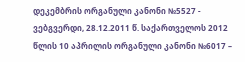დეკემბრის ორგანული კანონი №5527 - ვებგვერდი, 28.12.2011 წ. საქართველოს 2012 წლის 10 აპრილის ორგანული კანონი №6017 –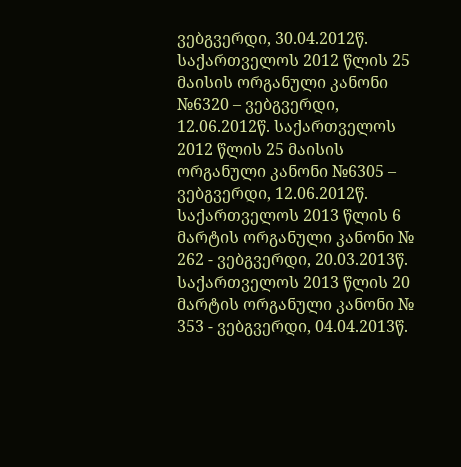ვებგვერდი, 30.04.2012წ. საქართველოს 2012 წლის 25 მაისის ორგანული კანონი №6320 – ვებგვერდი, 12.06.2012წ. საქართველოს 2012 წლის 25 მაისის ორგანული კანონი №6305 – ვებგვერდი, 12.06.2012წ. საქართველოს 2013 წლის 6 მარტის ორგანული კანონი № 262 - ვებგვერდი, 20.03.2013წ. საქართველოს 2013 წლის 20 მარტის ორგანული კანონი № 353 - ვებგვერდი, 04.04.2013წ.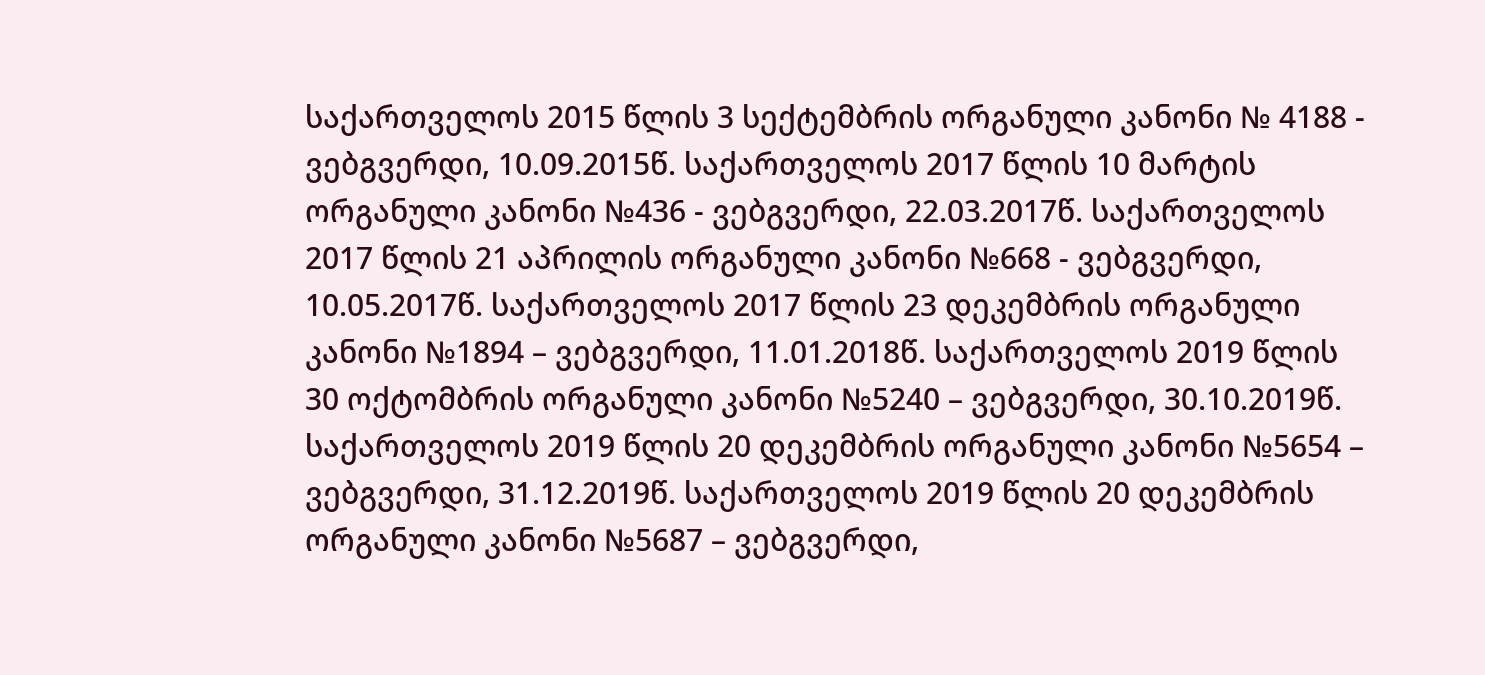საქართველოს 2015 წლის 3 სექტემბრის ორგანული კანონი № 4188 - ვებგვერდი, 10.09.2015წ. საქართველოს 2017 წლის 10 მარტის ორგანული კანონი №436 - ვებგვერდი, 22.03.2017წ. საქართველოს 2017 წლის 21 აპრილის ორგანული კანონი №668 - ვებგვერდი, 10.05.2017წ. საქართველოს 2017 წლის 23 დეკემბრის ორგანული კანონი №1894 – ვებგვერდი, 11.01.2018წ. საქართველოს 2019 წლის 30 ოქტომბრის ორგანული კანონი №5240 – ვებგვერდი, 30.10.2019წ. საქართველოს 2019 წლის 20 დეკემბრის ორგანული კანონი №5654 – ვებგვერდი, 31.12.2019წ. საქართველოს 2019 წლის 20 დეკემბრის ორგანული კანონი №5687 – ვებგვერდი,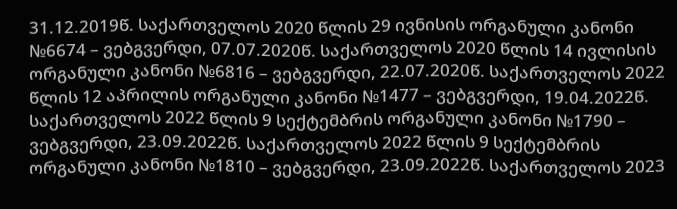31.12.2019წ. საქართველოს 2020 წლის 29 ივნისის ორგანული კანონი №6674 – ვებგვერდი, 07.07.2020წ. საქართველოს 2020 წლის 14 ივლისის ორგანული კანონი №6816 – ვებგვერდი, 22.07.2020წ. საქართველოს 2022 წლის 12 აპრილის ორგანული კანონი №1477 – ვებგვერდი, 19.04.2022წ. საქართველოს 2022 წლის 9 სექტემბრის ორგანული კანონი №1790 – ვებგვერდი, 23.09.2022წ. საქართველოს 2022 წლის 9 სექტემბრის ორგანული კანონი №1810 – ვებგვერდი, 23.09.2022წ. საქართველოს 2023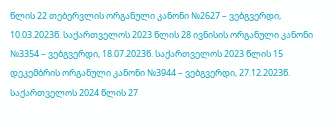წლის 22 თებერვლის ორგანული კანონი №2627 – ვებგვერდი, 10.03.2023წ. საქართველოს 2023 წლის 28 ივნისის ორგანული კანონი №3354 – ვებგვერდი, 18.07.2023წ. საქართველოს 2023 წლის 15 დეკემბრის ორგანული კანონი №3944 – ვებგვერდი, 27.12.2023წ. საქართველოს 2024 წლის 27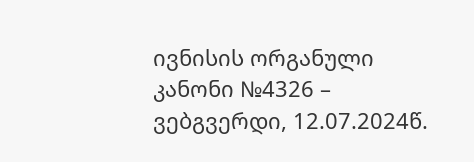ივნისის ორგანული კანონი №4326 – ვებგვერდი, 12.07.2024წ.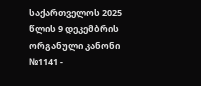საქართველოს 2025 წლის 9 დეკემბრის ორგანული კანონი №1141 -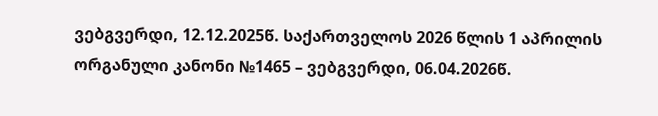ვებგვერდი, 12.12.2025წ. საქართველოს 2026 წლის 1 აპრილის ორგანული კანონი №1465 – ვებგვერდი, 06.04.2026წ.